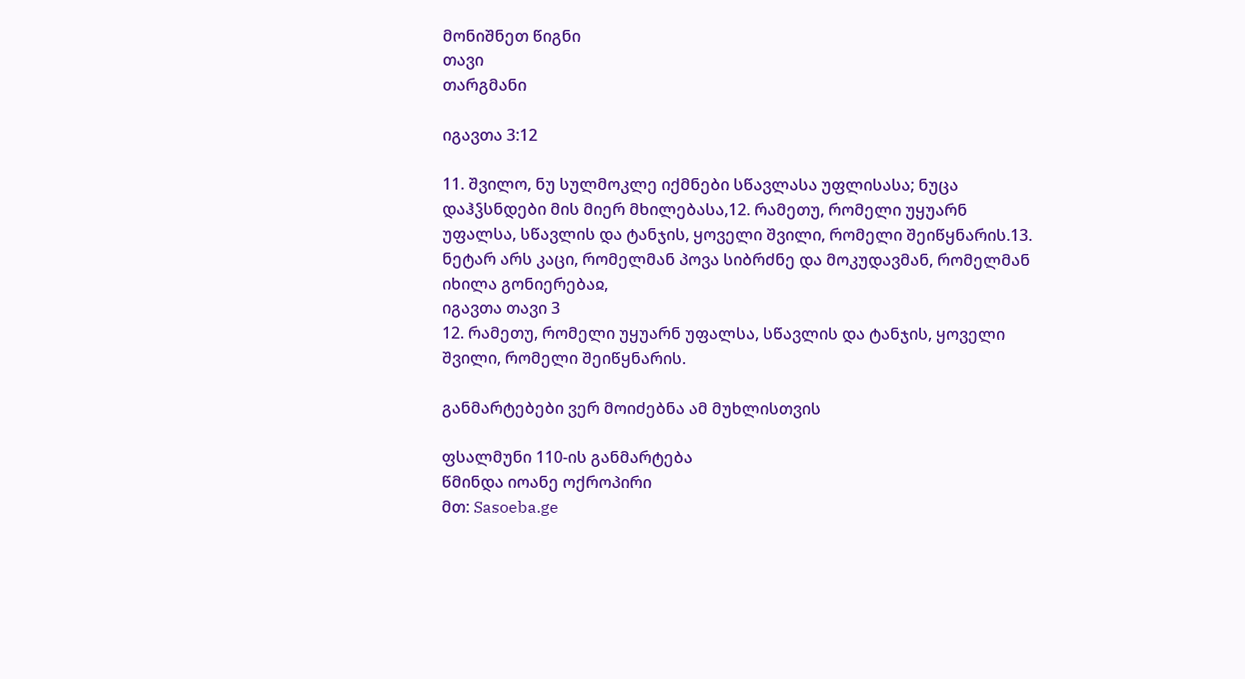მონიშნეთ წიგნი
თავი
თარგმანი

იგავთა 3:12

11. შვილო, ნუ სულმოკლე იქმნები სწავლასა უფლისასა; ნუცა დაჰჴსნდები მის მიერ მხილებასა,12. რამეთუ, რომელი უყუარნ უფალსა, სწავლის და ტანჯის, ყოველი შვილი, რომელი შეიწყნარის.13. ნეტარ არს კაცი, რომელმან პოვა სიბრძნე და მოკუდავმან, რომელმან იხილა გონიერებაჲ,
იგავთა თავი 3
12. რამეთუ, რომელი უყუარნ უფალსა, სწავლის და ტანჯის, ყოველი შვილი, რომელი შეიწყნარის.

განმარტებები ვერ მოიძებნა ამ მუხლისთვის

ფსალმუნი 110-ის განმარტება
წმინდა იოანე ოქროპირი
მთ: Sasoeba.ge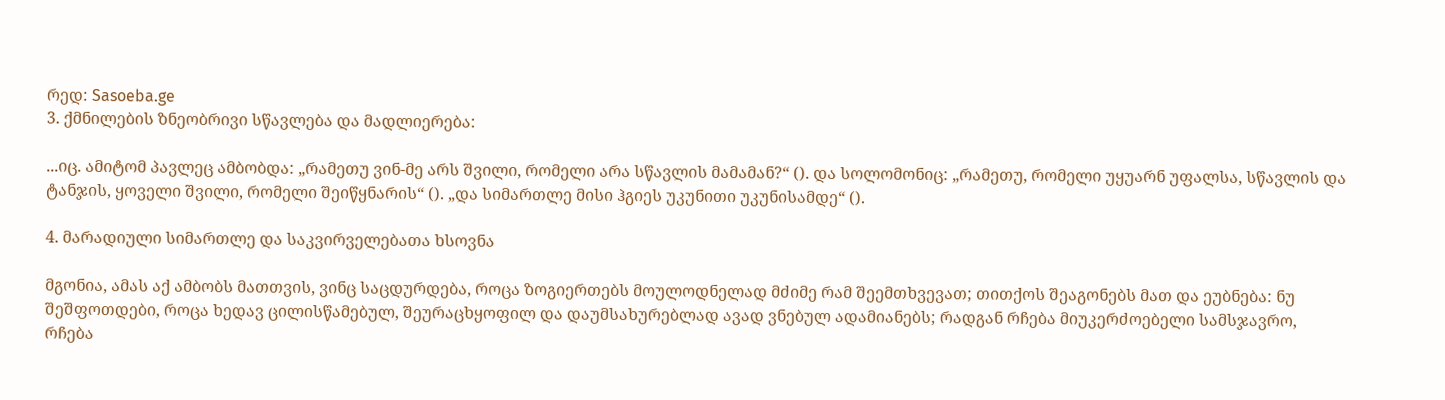რედ: Sasoeba.ge
3. ქმნილების ზნეობრივი სწავლება და მადლიერება:

...იც. ამიტომ პავლეც ამბობდა: „რამეთუ ვინ-მე არს შვილი, რომელი არა სწავლის მამამან?“ (). და სოლომონიც: „რამეთუ, რომელი უყუარნ უფალსა, სწავლის და ტანჯის, ყოველი შვილი, რომელი შეიწყნარის“ (). „და სიმართლე მისი ჰგიეს უკუნითი უკუნისამდე“ ().

4. მარადიული სიმართლე და საკვირველებათა ხსოვნა

მგონია, ამას აქ ამბობს მათთვის, ვინც საცდურდება, როცა ზოგიერთებს მოულოდნელად მძიმე რამ შეემთხვევათ; თითქოს შეაგონებს მათ და ეუბნება: ნუ შეშფოთდები, როცა ხედავ ცილისწამებულ, შეურაცხყოფილ და დაუმსახურებლად ავად ვნებულ ადამიანებს; რადგან რჩება მიუკერძოებელი სამსჯავრო, რჩება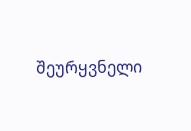შეურყვნელი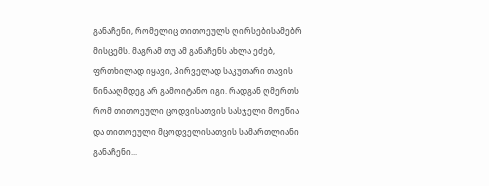განაჩენი, რომელიც თითოეულს ღირსებისამებრ მისცემს. მაგრამ თუ ამ განაჩენს ახლა ეძებ, ფრთხილად იყავი, პირველად საკუთარი თავის წინააღმდეგ არ გამოიტანო იგი. რადგან ღმერთს რომ თითოეული ცოდვისათვის სასჯელი მოეწია და თითოეული მცოდველისათვის სამართლიანი განაჩენი...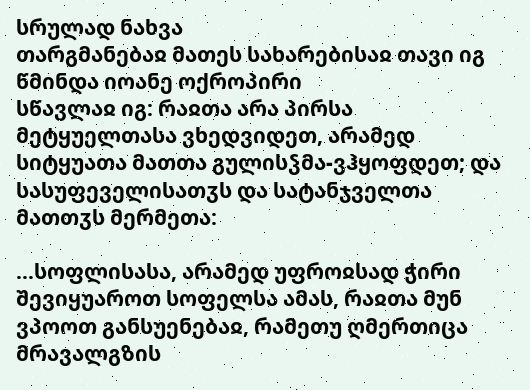სრულად ნახვა
თარგმანებაჲ მათეს სახარებისაჲ თავი იგ
წმინდა იოანე ოქროპირი
სწავლაჲ იგ: რაჲთა არა პირსა მეტყუელთასა ვხედვიდეთ, არამედ სიტყუათა მათთა გულისჴმა-ვჰყოფდეთ; და სასუფეველისათჳს და სატანჯველთა მათთჳს მერმეთა:

...სოფლისასა, არამედ უფროჲსად ჭირი შევიყუაროთ სოფელსა ამას, რაჲთა მუნ ვპოოთ განსუენებაჲ, რამეთუ ღმერთიცა მრავალგზის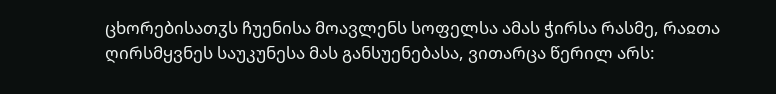ცხორებისათჳს ჩუენისა მოავლენს სოფელსა ამას ჭირსა რასმე, რაჲთა ღირსმყვნეს საუკუნესა მას განსუენებასა, ვითარცა წერილ არს: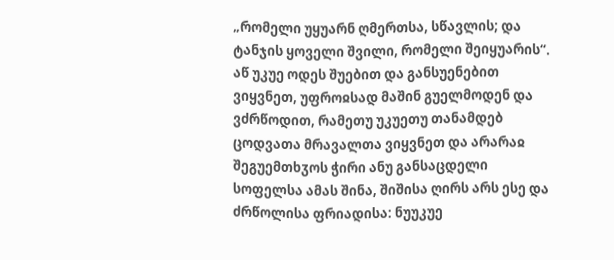„რომელი უყუარნ ღმერთსა, სწავლის; და ტანჯის ყოველი შვილი, რომელი შეიყუარის“. აწ უკუე ოდეს შუებით და განსუენებით ვიყვნეთ, უფროჲსად მაშინ გუელმოდენ და ვძრწოდით, რამეთუ უკუეთუ თანამდებ ცოდვათა მრავალთა ვიყვნეთ და არარაჲ შეგუემთხჳოს ჭირი ანუ განსაცდელი სოფელსა ამას შინა, შიშისა ღირს არს ესე და ძრწოლისა ფრიადისა: ნუუკუე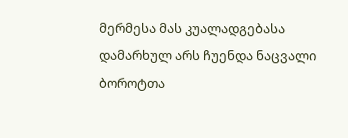მერმესა მას კუალადგებასა დამარხულ არს ჩუენდა ნაცვალი ბოროტთა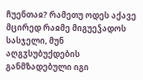ჩუენთაჲ? რამეთუ ოდეს აქავე მცირედ რაჲმე მიგუეჴადოს სასჯელი, მუნ აღგჳსუბუქდების განმზადებული იგი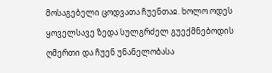მოსაგებელი ცოდვათა ჩუენთაჲ. ხოლო ოდეს ყოველსავე ზედა სულგრძელ გუექმნებოდის ღმერთი და ჩუენ უნანელობასა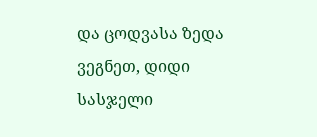და ცოდვასა ზედა ვეგნეთ, დიდი სასჯელი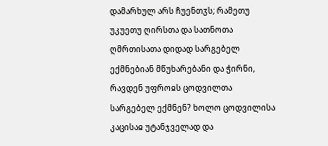დამარხულ არს ჩუენთჳს; რამეთუ უკუეთუ ღირსთა და სათნოთა ღმრთისათა დიდად სარგებელ ექმნებიან მწუხარებანი და ჭირნი, რავდენ უფროჲს ცოდვილთა სარგებელ ექმნენ? ხოლო ცოდვილისა კაცისაჲ უტანჯველად და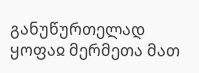განუწურთელად ყოფაჲ მერმეთა მათ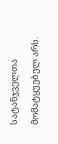სატანჯველთა მომატყუებელ არს.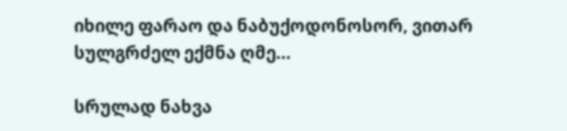იხილე ფარაო და ნაბუქოდონოსორ, ვითარ სულგრძელ ექმნა ღმე...

სრულად ნახვა